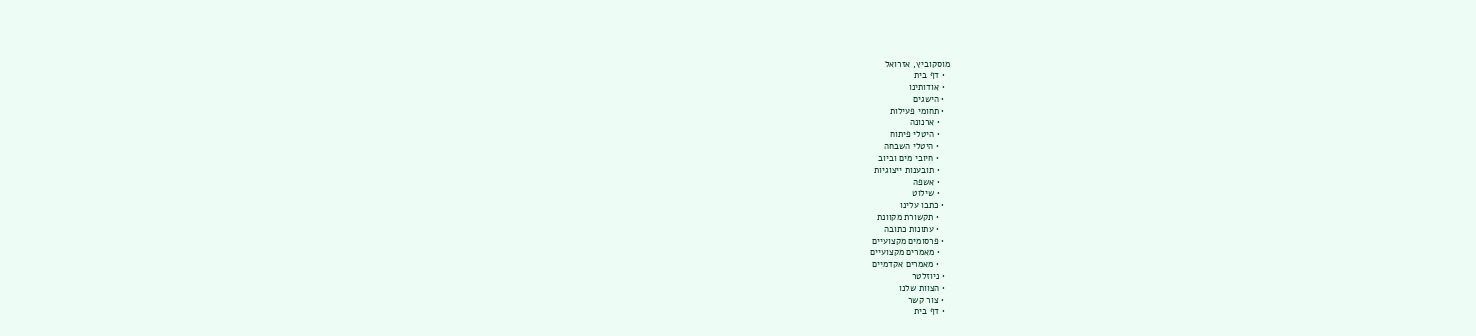מוסקוביץ, אזרואל
  • דף בית
  • אודותינו
  • הישגים
  • תחומי פעילות
    • ארנונה
    • היטלי פיתוח
    • היטלי השבחה
    • חיובי מים וביוב
    • תובענות ייצוגיות
    • אשפה
    • שילוט
  • כתבו עלינו
    • תקשורת מקוונת
    • עתונות כתובה
  • פרסומים מקצועיים
    • מאמרים מקצועיים
    • מאמרים אקדמיים
  • ניוזלטר
  • הצוות שלנו
  • צור קשר
  • דף בית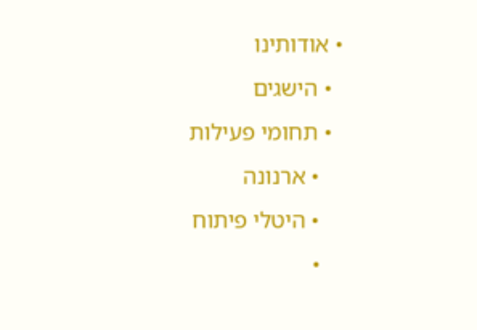• אודותינו
  • הישגים
  • תחומי פעילות
    • ארנונה
    • היטלי פיתוח
    •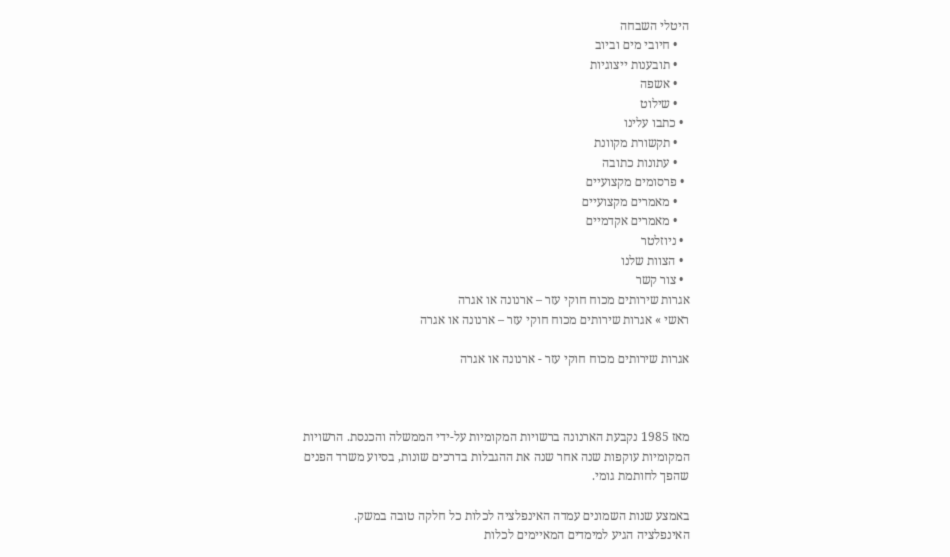היטלי השבחה
    • חיובי מים וביוב
    • תובענות ייצוגיות
    • אשפה
    • שילוט
  • כתבו עלינו
    • תקשורת מקוונת
    • עתונות כתובה
  • פרסומים מקצועיים
    • מאמרים מקצועיים
    • מאמרים אקדמיים
  • ניוזלטר
  • הצוות שלנו
  • צור קשר
אגרות שירותים מכוח חוקי עזר – ארנונה או אגרה
ראשי » אגרות שירותים מכוח חוקי עזר – ארנונה או אגרה

אגרות שירותים מכוח חוקי עזר - ארנונה או אגרה



מאז 1985 נקבעת הארנונה ברשויות המקומיות על-ידי הממשלה והכנסת. הרשויות המקומיות עוקפות שנה אחר שנה את ההגבלות בדרכים שונות, בסיוע משרד הפנים שהפך לחותמת גומי.

באמצע שנות השמונים עמדה האינפלציה לכלות כל חלקה טובה במשק. האינפלציה הגיע למימדים המאיימים לכלות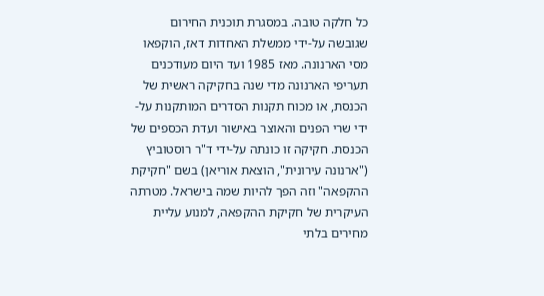כל חלקה טובה. במסגרת תוכנית החירום שגובשה על-ידי ממשלת האחדות דאז, הוקפאו מסי הארנונה. מאז 1985 ועד היום מעודכנים תעריפי הארנונה מדי שנה בחקיקה ראשית של הכנסת, או מכוח תקנות הסדרים המותקנות על-ידי שרי הפנים והאוצר באישור ועדת הכספים של הכנסת. חקיקה זו כונתה על-ידי ד"ר רוסטוביץ ("ארנונה עירונית", הוצאת אוריאן) בשם "חקיקת ההקפאה" וזה הפך להיות שמה בישראל. מטרתה העיקרית של חקיקת ההקפאה, למנוע עליית מחירים בלתי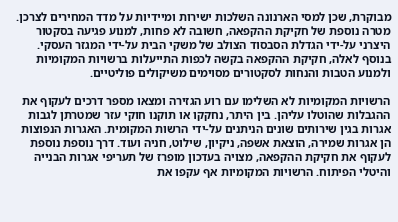מבוקרת, שכן למסי הארנונה השלכות ישירות ומיידיות על מדד המחירים לצרכן. מטרה נוספת של חקיקת ההקפאה, חשובה לא פחות, למנוע פגיעה בסקטור היצרני על-ידי הגדלת הסבסוד הצולב של משקי הבית על-ידי המגזר העסקי. בנוסף לאלה, חקיקת ההקפאה בקשה לכפות התייעלות ברשויות המקומיות ולמנוע הטבות והנחות לסקטורים מסוימים משיקולים פוליטיים.

הרשויות המקומיות לא השלימו עם רוע הגזירה ומצאו מספר דרכים לעקוף את ההגבלות שהוטלו עליהן. בין היתר, נחקקו או תוקנו חוקי עזר שמטרתן לגבות אגרות בגין שירותים שונים הניתנים על-ידי הרשות המקומית. האגרות הנפוצות הן אגרות שמירה, הוצאת אשפה, ניקיון, שילוט, חניה ועוד. דרך נוספת נוספת לעקוף את חקיקת ההקפאה, מצויה בעדכון מופרז של תעריפי אגרות הבנייה והיטלי הפיתוח. הרשויות המקומיות אף עקפו את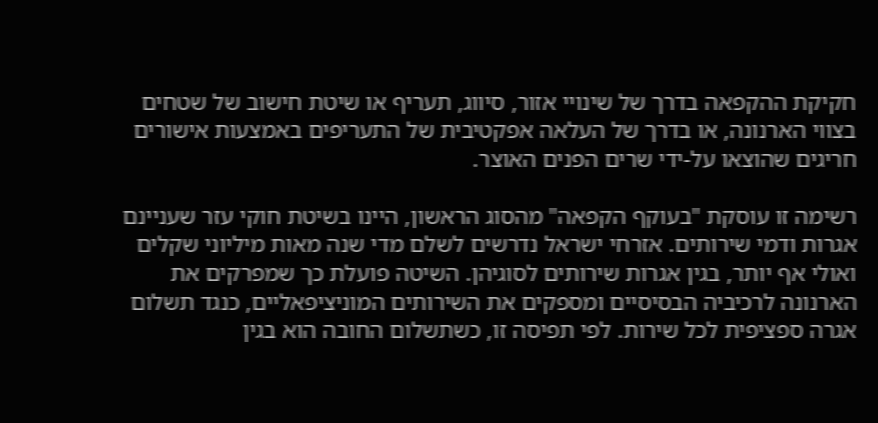חקיקת ההקפאה בדרך של שינויי אזור, סיווג, תעריף או שיטת חישוב של שטחים בצווי הארנונה, או בדרך של העלאה אפקטיבית של התעריפים באמצעות אישורים חריגים שהוצאו על-ידי שרים הפנים האוצר.

רשימה זו עוסקת "בעוקף הקפאה" מהסוג הראשון, היינו בשיטת חוקי עזר שעניינם אגרות ודמי שירותים. אזרחי ישראל נדרשים לשלם מדי שנה מאות מיליוני שקלים ואולי אף יותר, בגין אגרות שירותים לסוגיהן. השיטה פועלת כך שמפרקים את הארנונה לרכיביה הבסיסיים ומספקים את השירותים המוניציפאליים, כנגד תשלום אגרה ספציפית לכל שירות. לפי תפיסה זו, כשתשלום החובה הוא בגין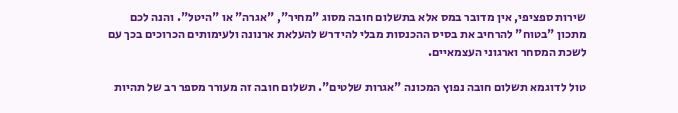שירות ספציפי, אין מדובר במס אלא בתשלום חובה מסוג "מחיר", "אגרה" או "היטל". והנה לכם מתכון "בטוח" להרחיב את בסיס ההכנסות מבלי להידרש להעלאת ארנונה ולעימותים הכרוכים בכך עם לשכת המסחר וארגוני העצמאיים.

טול לדוגמא תשלום חובה נפוץ המכונה "אגרות שלטים". תשלום חובה זה מעורר מספר רב של תהיות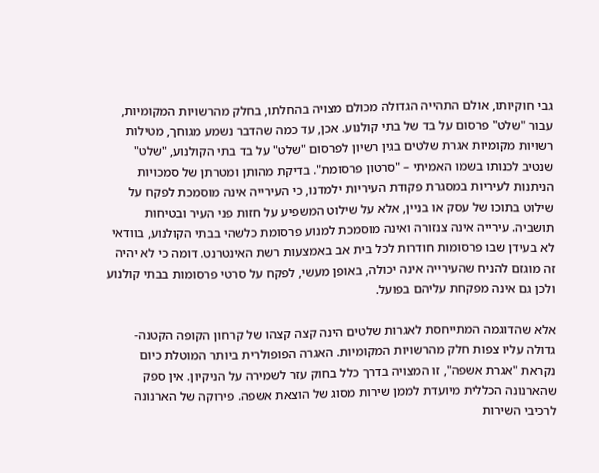גבי חוקיותו, אולם התהייה הגדולה מכולם מצויה בהחלתו, בחלק מהרשויות המקומיות, עבור "שלט" פרסום על בד של בתי קולנוע. אכן, עד כמה שהדבר נשמע מגוחך, מטילות רשויות מקומיות אגרת שלטים בגין רשיון לפרסום "שלט" על בד בתי הקולנוע, "שלט" שנטיב לכנותו בשמו האמיתי – "סרטון פרסומת". בדיקת מהותן ומטרתן של סמכויות הניתנות לעיריות במסגרת פקודת העיריות ילמדנו, כי העירייה אינה מוסמכת לפקח על שילוט בתוכו של עסק או בניין, אלא על שילוט המשפיע על חזות פני העיר ובטיחות תושביה. עירייה אינה צנזורה ואינה מוסמכת למנוע פרסומת כלשהי בבתי הקולנוע, בוודאי לא בעידן שבו פרסומות חודרות לכל בית אב באמצעות רשת האינטרנט. דומה כי לא יהיה זה מוגזם להניח שהעירייה אינה יכולה, באופן מעשי, לפקח על סרטי פרסומות בבתי קולנוע ולכן גם אינה מפקחת עליהם בפועל.

אלא שהדוגמה המתייחסת לאגרות שלטים הינה קצה קצהו של קרחון הקופה הקטנה-גדולה עליו צפות חלק מהרשויות המקומיות. האגרה הפופולרית ביותר המוטלת כיום נקראת "אגרת אשפה", זו המצויה בדרך כלל בחוק עזר לשמירה על הניקיון. אין ספק שהארנונה הכללית מיועדת לממן שירות מסוג של הוצאת אשפה. פירוקה של הארנונה לרכיבי השירות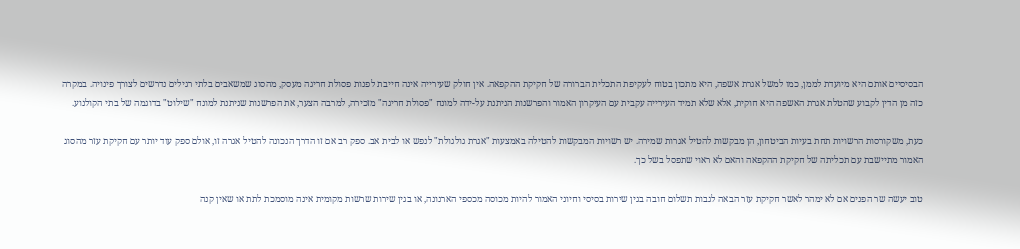הבסיסיים אותם היא מיועדת לממן, כמו למשל אגרת אשפה, היא מתכון בטוח לעקיפת התכלית הברורה של חקיקת ההקפאה. אין חולק שעירייה אינה חייבת לפנות פסולת חריגה מעסק, מהסוג שמשאבים בלתי רגילים נדרשים לצורך פינויה. במקרה כזה מן הדין לקבוע שהטלת אגרת האשפה היא חוקית, אלא שלא תמיד העירייה עקבית עם העיקרון האמור והפרשנות הניתנת על-ידה למונח "פסולת חריגה" מזכירה, למרבה הצער, את הפרשנות שניתנת למונח "שילוט" בדוגמה של בתי הקולנוע.

כעת, משקורסות הרשויות תחת בעיות הביטחון, הן מבקשות להטיל אגרות שמירה. יש רשויות המבקשות להטילה באמצעות "אגרת גולגולת" לנפש או לבית אב. ספק רב אם זו הדרך הנכונה להטיל אגרה זו, אולם ספק עוד יותר עם חקיקת עזר מהסוג האמור מתיישבת עם תכליתה של חקיקת ההקפאה והאם לא ראוי שתפסל בשל כך.

טוב יעשה שר הפנים אם לא ימהר לאשר חקיקת עזר הבאה לגבות תשלום חובה בגין שירות בסיסי וחיוני האמור להיות מכוסה מכספי הארנונה, או בגין שירות שרשות מקומית אינה מוסמכת לתת או שאין קנה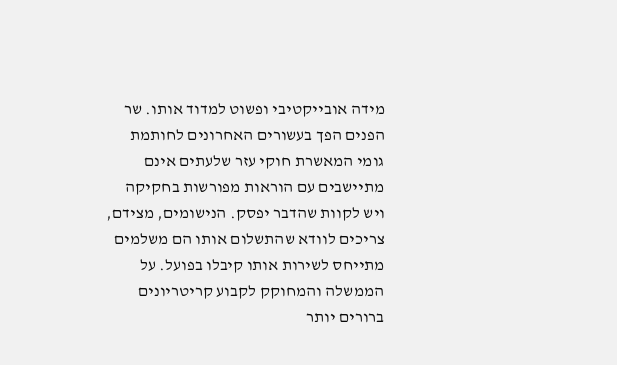מידה אובייקטיבי ופשוט למדוד אותו. שר הפנים הפך בעשורים האחרונים לחותמת גומי המאשרת חוקי עזר שלעתים אינם מתיישבים עם הוראות מפורשות בחקיקה ויש לקוות שהדבר יפסק. הנישומים, מצידם, צריכים לוודא שהתשלום אותו הם משלמים מתייחס לשירות אותו קיבלו בפועל. על הממשלה והמחוקק לקבוע קריטריונים ברורים יותר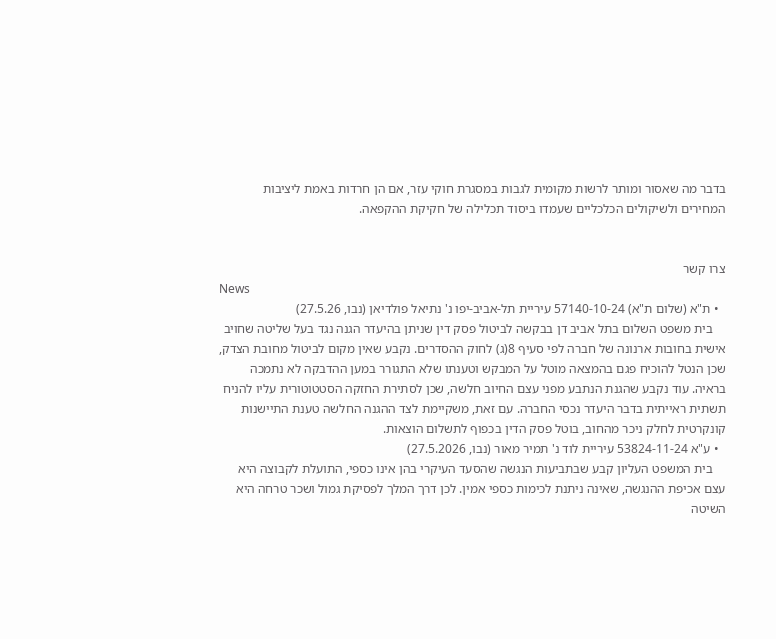בדבר מה שאסור ומותר לרשות מקומית לגבות במסגרת חוקי עזר, אם הן חרדות באמת ליציבות המחירים ולשיקולים הכלכליים שעמדו ביסוד תכלילה של חקיקת ההקפאה.


צרו קשר
News
  • ת"א (שלום ת"א) 57140-10-24 עיריית תל-אביב-יפו נ' נתיאל פולדיאן (נבו, 27.5.26)
    בית משפט השלום בתל אביב דן בבקשה לביטול פסק דין שניתן בהיעדר הגנה נגד בעל שליטה שחויב אישית בחובות ארנונה של חברה לפי סעיף 8(ג) לחוק ההסדרים. נקבע שאין מקום לביטול מחובת הצדק, שכן הנטל להוכיח פגם בהמצאה מוטל על המבקש וטענתו שלא התגורר במען ההדבקה לא נתמכה בראיה. עוד נקבע שהגנת הנתבע מפני עצם החיוב חלשה, שכן לסתירת החזקה הסטטוטורית עליו להניח תשתית ראייתית בדבר היעדר נכסי החברה. עם זאת, משקיימת לצד ההגנה החלשה טענת התיישנות קונקרטית לחלק ניכר מהחוב, בוטל פסק הדין בכפוף לתשלום הוצאות.
  • ע"א 53824-11-24 עיריית לוד נ' תמיר מאור (נבו, 27.5.2026)
    בית המשפט העליון קבע שבתביעות הנגשה שהסעד העיקרי בהן אינו כספי, התועלת לקבוצה היא עצם אכיפת ההנגשה, שאינה ניתנת לכימות כספי אמין. לכן דרך המלך לפסיקת גמול ושכר טרחה היא השיטה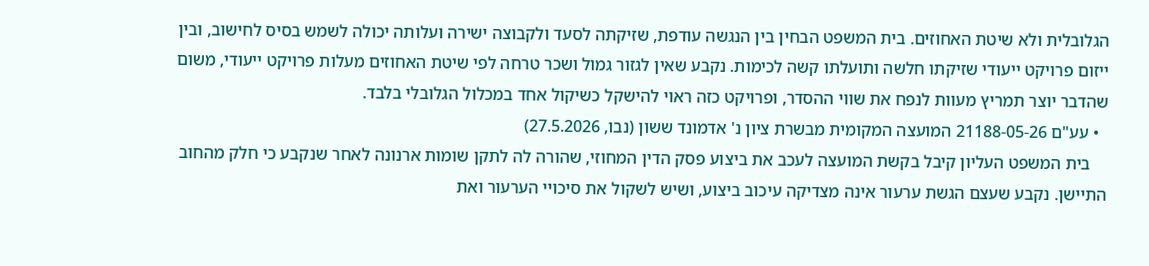הגלובלית ולא שיטת האחוזים. בית המשפט הבחין בין הנגשה עודפת, שזיקתה לסעד ולקבוצה ישירה ועלותה יכולה לשמש בסיס לחישוב, ובין ייזום פרויקט ייעודי שזיקתו חלשה ותועלתו קשה לכימות. נקבע שאין לגזור גמול ושכר טרחה לפי שיטת האחוזים מעלות פרויקט ייעודי, משום שהדבר יוצר תמריץ מעוות לנפח את שווי ההסדר, ופרויקט כזה ראוי להישקל כשיקול אחד במכלול הגלובלי בלבד.
  • עע"ם 21188-05-26 המועצה המקומית מבשרת ציון נ' אדמונד ששון (נבו, 27.5.2026)
    בית המשפט העליון קיבל בקשת המועצה לעכב את ביצוע פסק הדין המחוזי, שהורה לה לתקן שומות ארנונה לאחר שנקבע כי חלק מהחוב התיישן. נקבע שעצם הגשת ערעור אינה מצדיקה עיכוב ביצוע, ושיש לשקול את סיכויי הערעור ואת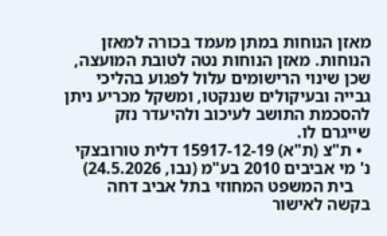מאזן הנוחות במתן מעמד בכורה למאזן הנוחות. מאזן הנוחות נטה לטובת המועצה, שכן שינוי הרישומים עלול לפגוע בהליכי גבייה ובעיקולים שננקטו, ומשקל מכריע ניתן להסכמת התושב לעיכוב ולהיעדר נזק שייגרם לו.
  • ת"צ (ת"א) 15917-12-19 דלית טורובצקי נ' מי אביבים 2010 בע"מ (נבו, 24.5.2026)
    בית המשפט המחוזי בתל אביב דחה בקשה לאישור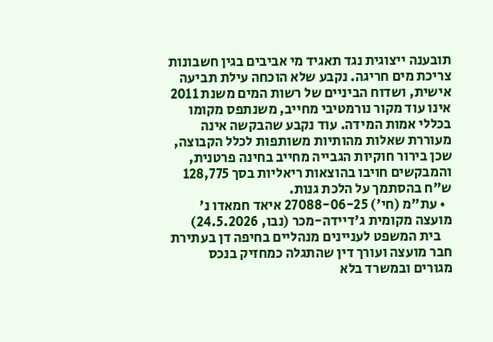תובענה ייצוגית נגד תאגיד מי אביבים בגין חשבונות צריכת מים חריגה. נקבע שלא הוכחה עילת תביעה אישית, ושדוח הביניים של רשות המים משנת 2011 אינו עוד מקור נורמטיבי מחייב, משנתפס מקומו בכללי אמות המידה. עוד נקבע שהבקשה אינה מעוררת שאלות מהותיות משותפות לכלל הקבוצה, שכן בירור חוקיות הגבייה מחייב בחינה פרטנית, והמבקשים חויבו בהוצאות ריאליות בסך 128,775 ש"ח בהסתמך על הלכת גנות.
  • עת"מ (חי') 27088-06-25 איאד חמאדו נ' מועצה מקומית ג'דיידה-מכר (נבו, 24.5.2026)
    בית המשפט לעניינים מנהליים בחיפה דן בעתירת חבר מועצה ועורך דין שהתגלה כמחזיק בנכס מגורים ובמשרד בלא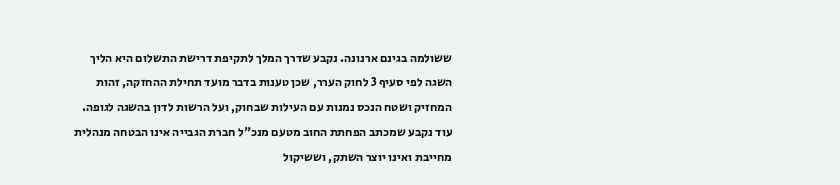ששולמה בגינם ארנונה. נקבע שדרך המלך לתקיפת דרישת התשלום היא הליך השגה לפי סעיף 3 לחוק הערר, שכן טענות בדבר מועד תחילת ההחזקה, זהות המחזיק ושטח הנכס נמנות עם העילות שבחוק, ועל הרשות לדון בהשגה לגופה. עוד נקבע שמכתב הפחתת החוב מטעם מנכ"ל חברת הגבייה אינו הבטחה מנהלית מחייבת ואינו יוצר השתק, וששיקול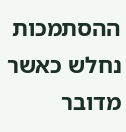ההסתמכות נחלש כאשר מדובר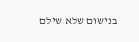בנישום שלא שילם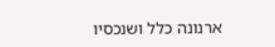ארנונה כלל ושנכסיו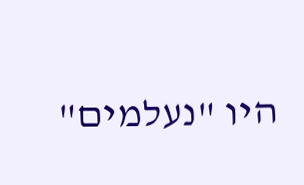היו "נעלמים"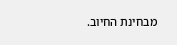מבחינת החיוב.